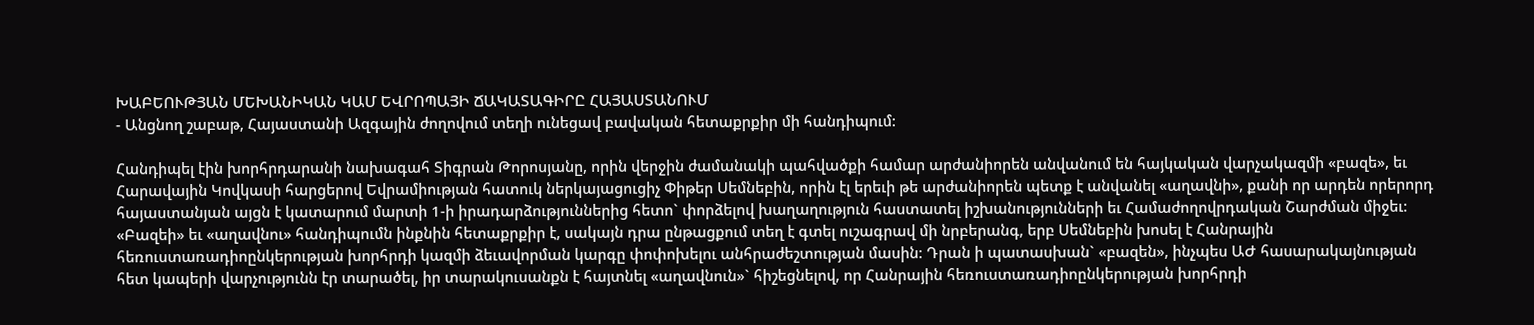ԽԱԲԵՈՒԹՅԱՆ ՄԵԽԱՆԻԿԱՆ ԿԱՄ ԵՎՐՈՊԱՅԻ ՃԱԿԱՏԱԳԻՐԸ ՀԱՅԱՍՏԱՆՈՒՄ
- Անցնող շաբաթ, Հայաստանի Ազգային ժողովում տեղի ունեցավ բավական հետաքրքիր մի հանդիպում:

Հանդիպել էին խորհրդարանի նախագահ Տիգրան Թորոսյանը, որին վերջին ժամանակի պահվածքի համար արժանիորեն անվանում են հայկական վարչակազմի «բազե», եւ Հարավային Կովկասի հարցերով Եվրամիության հատուկ ներկայացուցիչ Փիթեր Սեմնեբին, որին էլ երեւի թե արժանիորեն պետք է անվանել «աղավնի», քանի որ արդեն որերորդ հայաստանյան այցն է կատարում մարտի 1-ի իրադարձություններից հետո` փորձելով խաղաղություն հաստատել իշխանությունների եւ Համաժողովրդական Շարժման միջեւ: «Բազեի» եւ «աղավնու» հանդիպումն ինքնին հետաքրքիր է, սակայն դրա ընթացքում տեղ է գտել ուշագրավ մի նրբերանգ, երբ Սեմնեբին խոսել է Հանրային հեռուստառադիոընկերության խորհրդի կազմի ձեւավորման կարգը փոփոխելու անհրաժեշտության մասին: Դրան ի պատասխան` «բազեն», ինչպես ԱԺ հասարակայնության հետ կապերի վարչությունն էր տարածել, իր տարակուսանքն է հայտնել «աղավնուն»` հիշեցնելով, որ Հանրային հեռուստառադիոընկերության խորհրդի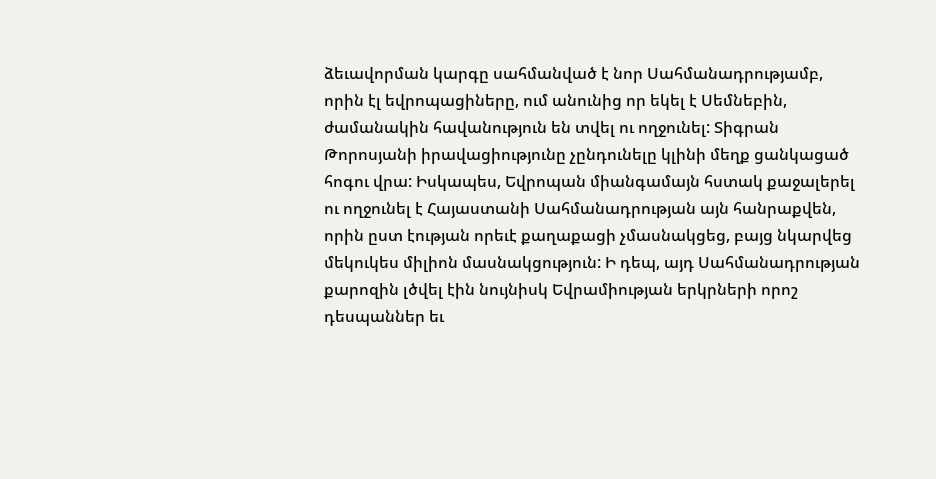ձեւավորման կարգը սահմանված է նոր Սահմանադրությամբ, որին էլ եվրոպացիները, ում անունից որ եկել է Սեմնեբին, ժամանակին հավանություն են տվել ու ողջունել: Տիգրան Թորոսյանի իրավացիությունը չընդունելը կլինի մեղք ցանկացած հոգու վրա: Իսկապես, Եվրոպան միանգամայն հստակ քաջալերել ու ողջունել է Հայաստանի Սահմանադրության այն հանրաքվեն, որին ըստ էության որեւէ քաղաքացի չմասնակցեց, բայց նկարվեց մեկուկես միլիոն մասնակցություն: Ի դեպ, այդ Սահմանադրության քարոզին լծվել էին նույնիսկ Եվրամիության երկրների որոշ դեսպաններ եւ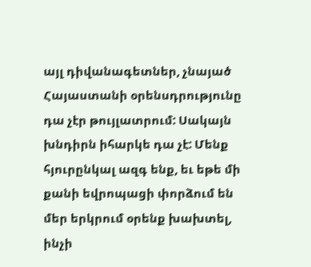այլ դիվանագետներ, չնայած Հայաստանի օրենսդրությունը դա չէր թույլատրում: Սակայն խնդիրն իհարկե դա չէ: Մենք հյուրընկալ ազգ ենք, եւ եթե մի քանի եվրոպացի փորձում են մեր երկրում օրենք խախտել, ինչի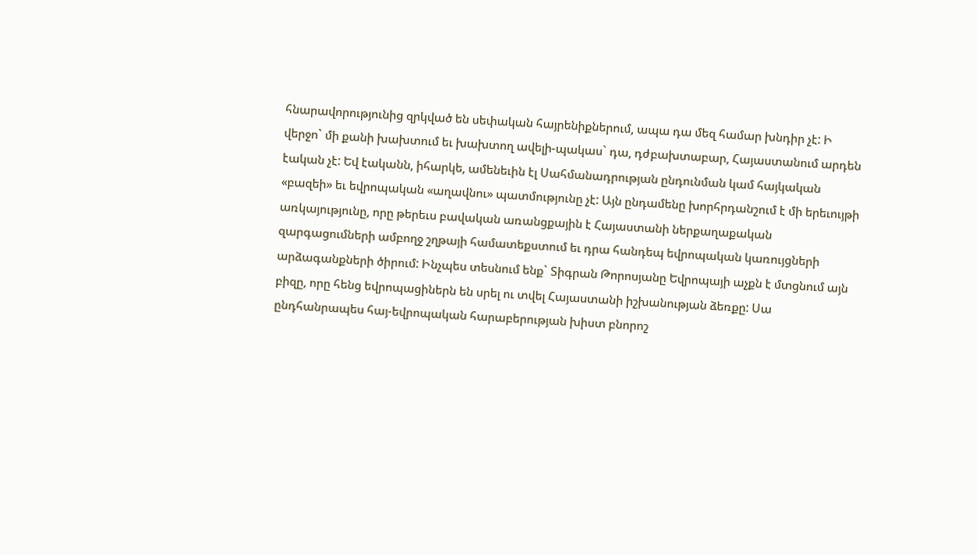հնարավորությունից զրկված են սեփական հայրենիքներում, ապա դա մեզ համար խնդիր չէ: Ի վերջո` մի քանի խախտում եւ խախտող ավելի-պակաս` դա, դժբախտաբար, Հայաստանում արդեն էական չէ: Եվ էականն, իհարկե, ամենեւին էլ Սահմանադրության ընդունման կամ հայկական «բազեի» եւ եվրոպական «աղավնու» պատմությունը չէ: Այն ընդամենը խորհրդանշում է մի երեւույթի առկայությունը, որը թերեւս բավական առանցքային է Հայաստանի ներքաղաքական զարգացումների ամբողջ շղթայի համատեքստում եւ դրա հանդեպ եվրոպական կառույցների արձագանքների ծիրում: Ինչպես տեսնում ենք` Տիգրան Թորոսյանը Եվրոպայի աչքն է մտցնում այն բիզը, որը հենց եվրոպացիներն են սրել ու տվել Հայաստանի իշխանության ձեռքը: Սա ընդհանրապես հայ-եվրոպական հարաբերության խիստ բնորոշ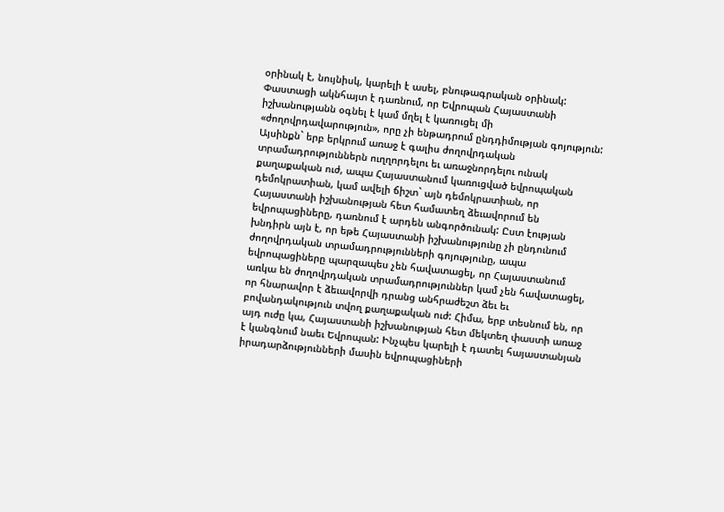օրինակ է, նույնիսկ, կարելի է ասել, բնութագրական օրինակ: Փաստացի ակնհայտ է դառնում, որ Եվրոպան Հայաստանի իշխանությանն օգնել է կամ մղել է կառուցել մի «ժողովրդավարություն», որը չի ենթադրում ընդդիմության գոյություն: Այսինքն` երբ երկրում առաջ է գալիս ժողովրդական տրամադրություններն ուղղորդելու եւ առաջնորդելու ունակ քաղաքական ուժ, ապա Հայաստանում կառուցված եվրոպական դեմոկրատիան, կամ ավելի ճիշտ` այն դեմոկրատիան, որ Հայաստանի իշխանության հետ համատեղ ձեւավորում են եվրոպացիները, դառնում է արդեն անգործունակ: Ըստ էության խնդիրն այն է, որ եթե Հայաստանի իշխանությունը չի ընդունում ժողովրդական տրամադրությունների գոյությունը, ապա եվրոպացիները պարզապես չեն հավատացել, որ Հայաստանում առկա են ժողովրդական տրամադրություններ կամ չեն հավատացել, որ հնարավոր է ձեւավորվի դրանց անհրաժեշտ ձեւ եւ բովանդակություն տվող քաղաքական ուժ: Հիմա, երբ տեսնում են, որ այդ ուժը կա, Հայաստանի իշխանության հետ մեկտեղ փաստի առաջ է կանգնում նաեւ Եվրոպան: Ինչպես կարելի է դատել հայաստանյան իրադարձությունների մասին եվրոպացիների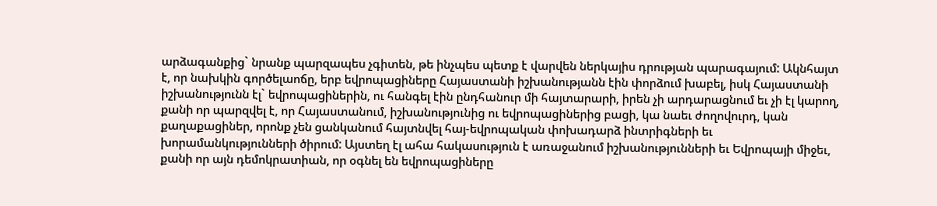արձագանքից` նրանք պարզապես չգիտեն, թե ինչպես պետք է վարվեն ներկայիս դրության պարագայում: Ակնհայտ է, որ նախկին գործելաոճը, երբ եվրոպացիները Հայաստանի իշխանությանն էին փորձում խաբել, իսկ Հայաստանի իշխանությունն էլ` եվրոպացիներին, ու հանգել էին ընդհանուր մի հայտարարի, իրեն չի արդարացնում եւ չի էլ կարող, քանի որ պարզվել է, որ Հայաստանում, իշխանությունից ու եվրոպացիներից բացի, կա նաեւ ժողովուրդ, կան քաղաքացիներ, որոնք չեն ցանկանում հայտնվել հայ-եվրոպական փոխադարձ ինտրիգների եւ խորամանկությունների ծիրում: Այստեղ էլ ահա հակասություն է առաջանում իշխանությունների եւ Եվրոպայի միջեւ, քանի որ այն դեմոկրատիան, որ օգնել են եվրոպացիները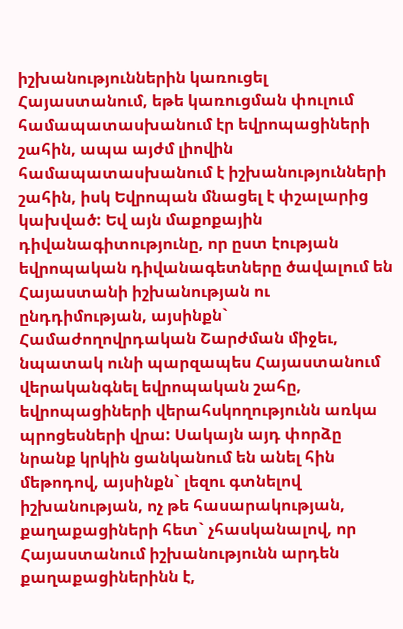իշխանություններին կառուցել Հայաստանում, եթե կառուցման փուլում համապատասխանում էր եվրոպացիների շահին, ապա այժմ լիովին համապատասխանում է իշխանությունների շահին, իսկ Եվրոպան մնացել է փշալարից կախված: Եվ այն մաքոքային դիվանագիտությունը, որ ըստ էության եվրոպական դիվանագետները ծավալում են Հայաստանի իշխանության ու ընդդիմության, այսինքն` Համաժողովրդական Շարժման միջեւ, նպատակ ունի պարզապես Հայաստանում վերականգնել եվրոպական շահը, եվրոպացիների վերահսկողությունն առկա պրոցեսների վրա: Սակայն այդ փորձը նրանք կրկին ցանկանում են անել հին մեթոդով, այսինքն` լեզու գտնելով իշխանության, ոչ թե հասարակության, քաղաքացիների հետ` չհասկանալով, որ Հայաստանում իշխանությունն արդեն քաղաքացիներինն է,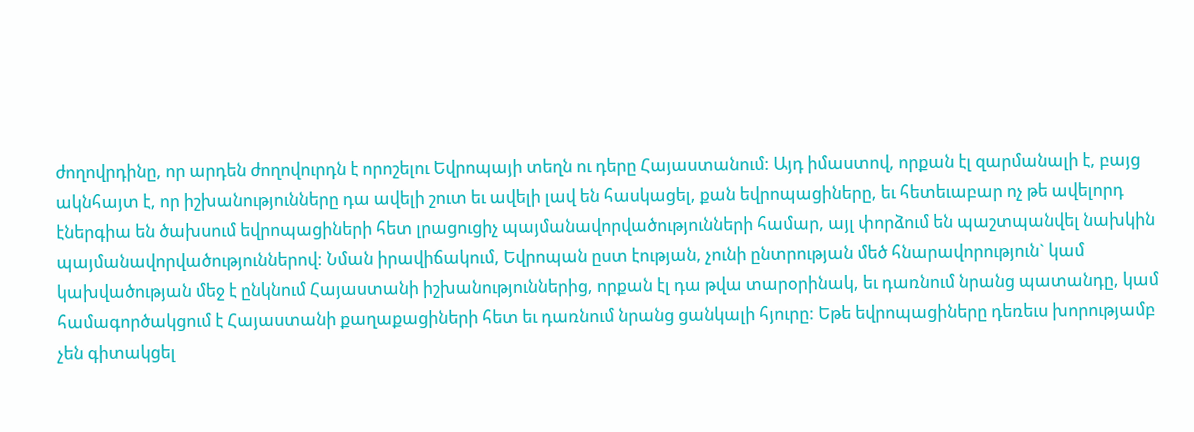ժողովրդինը, որ արդեն ժողովուրդն է որոշելու Եվրոպայի տեղն ու դերը Հայաստանում: Այդ իմաստով, որքան էլ զարմանալի է, բայց ակնհայտ է, որ իշխանությունները դա ավելի շուտ եւ ավելի լավ են հասկացել, քան եվրոպացիները, եւ հետեւաբար ոչ թե ավելորդ էներգիա են ծախսում եվրոպացիների հետ լրացուցիչ պայմանավորվածությունների համար, այլ փորձում են պաշտպանվել նախկին պայմանավորվածություններով: Նման իրավիճակում, Եվրոպան ըստ էության, չունի ընտրության մեծ հնարավորություն` կամ կախվածության մեջ է ընկնում Հայաստանի իշխանություններից, որքան էլ դա թվա տարօրինակ, եւ դառնում նրանց պատանդը, կամ համագործակցում է Հայաստանի քաղաքացիների հետ եւ դառնում նրանց ցանկալի հյուրը: Եթե եվրոպացիները դեռեւս խորությամբ չեն գիտակցել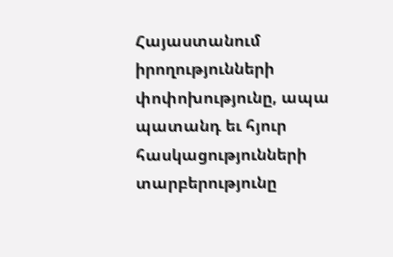Հայաստանում իրողությունների փոփոխությունը, ապա պատանդ եւ հյուր հասկացությունների տարբերությունը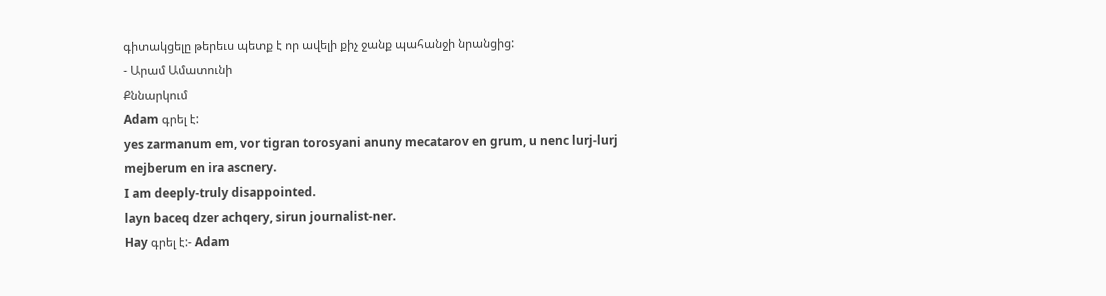գիտակցելը թերեւս պետք է որ ավելի քիչ ջանք պահանջի նրանցից:
- Արամ Ամատունի
Քննարկում
Adam գրել է:
yes zarmanum em, vor tigran torosyani anuny mecatarov en grum, u nenc lurj-lurj mejberum en ira ascnery.
I am deeply-truly disappointed.
layn baceq dzer achqery, sirun journalist-ner.
Hay գրել է:- Adam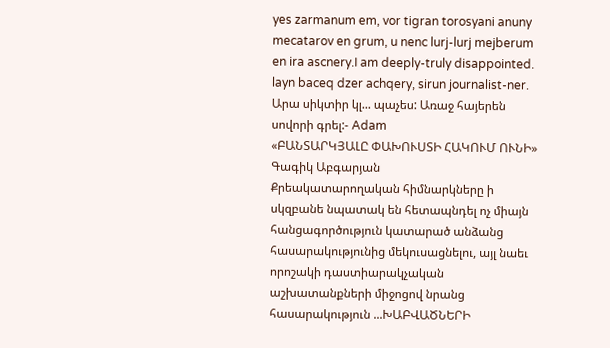yes zarmanum em, vor tigran torosyani anuny mecatarov en grum, u nenc lurj-lurj mejberum en ira ascnery.I am deeply-truly disappointed.
layn baceq dzer achqery, sirun journalist-ner.
Արա սիկտիր կլ... պաչես: Առաջ հայերեն սովորի գրել:- Adam
«ԲԱՆՏԱՐԿՅԱԼԸ ՓԱԽՈՒՍՏԻ ՀԱԿՈՒՄ ՈՒՆԻ»
Գագիկ Աբգարյան
Քրեակատարողական հիմնարկները ի սկզբանե նպատակ են հետապնդել ոչ միայն հանցագործություն կատարած անձանց հասարակությունից մեկուսացնելու, այլ նաեւ որոշակի դաստիարակչական աշխատանքների միջոցով նրանց հասարակություն ...ԽԱԲՎԱԾՆԵՐԻ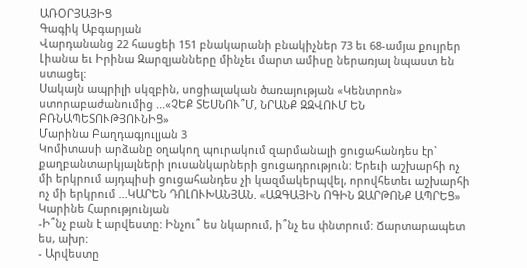ԱՌՕՐՅԱՅԻՑ
Գագիկ Աբգարյան
Վարդանանց 22 հասցեի 151 բնակարանի բնակիչներ 73 եւ 68-ամյա քույրեր Լիանա եւ Իրինա Զարզյանները մինչեւ մարտ ամիսը ներառյալ նպաստ են ստացել:
Սակայն ապրիլի սկզբին, սոցիալական ծառայության «Կենտրոն» ստորաբաժանումից ...«ՉԵՔ ՏԵՍՆՈՒ՞Մ, ՆՐԱՆՔ ԶԶՎՈՒՄ ԵՆ ԲՌՆԱՊԵՏՈՒԹՅՈՒՆԻՑ»
Մարինա Բաղդագյուլյան 3
Կոմիտասի արձանը օղակող պուրակում զարմանալի ցուցահանդես էր` քաղբանտարկյալների լուսանկարների ցուցադրություն: Երեւի աշխարհի ոչ մի երկրում այդպիսի ցուցահանդես չի կազմակերպվել, որովհետեւ աշխարհի ոչ մի երկրում ...ԿԱՐԵՆ ԴՈԼՈՒԽԱՆՅԱՆ. «ԱԶԳԱՅԻՆ ՈԳԻՆ ԶԱՐԹՈՆՔ ԱՊՐԵՑ»
Կարինե Հարությունյան
-Ի՞նչ բան է արվեստը: Ինչու՞ ես նկարում, ի՞նչ ես փնտրում: Ճարտարապետ ես, ախր:
- Արվեստը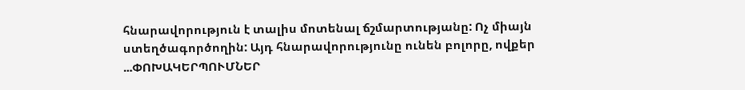հնարավորություն է տալիս մոտենալ ճշմարտությանը: Ոչ միայն ստեղծագործողին: Այդ հնարավորությունը ունեն բոլորը, ովքեր ...ՓՈԽԱԿԵՐՊՈՒՄՆԵՐ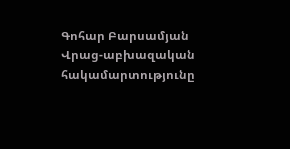Գոհար Բարսամյան
Վրաց-աբխազական հակամարտությունը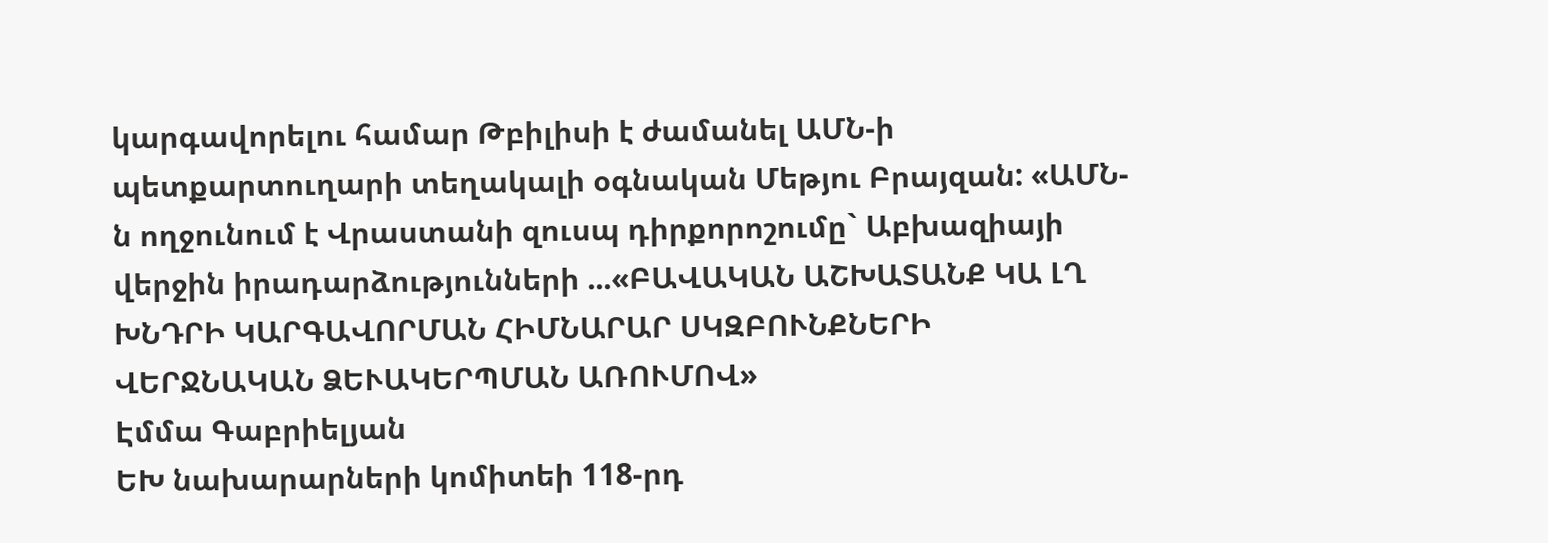կարգավորելու համար Թբիլիսի է ժամանել ԱՄՆ-ի պետքարտուղարի տեղակալի օգնական Մեթյու Բրայզան: «ԱՄՆ-ն ողջունում է Վրաստանի զուսպ դիրքորոշումը` Աբխազիայի վերջին իրադարձությունների ...«ԲԱՎԱԿԱՆ ԱՇԽԱՏԱՆՔ ԿԱ ԼՂ ԽՆԴՐԻ ԿԱՐԳԱՎՈՐՄԱՆ ՀԻՄՆԱՐԱՐ ՍԿԶԲՈՒՆՔՆԵՐԻ ՎԵՐՋՆԱԿԱՆ ՁԵՒԱԿԵՐՊՄԱՆ ԱՌՈՒՄՈՎ»
Էմմա Գաբրիելյան
ԵԽ նախարարների կոմիտեի 118-րդ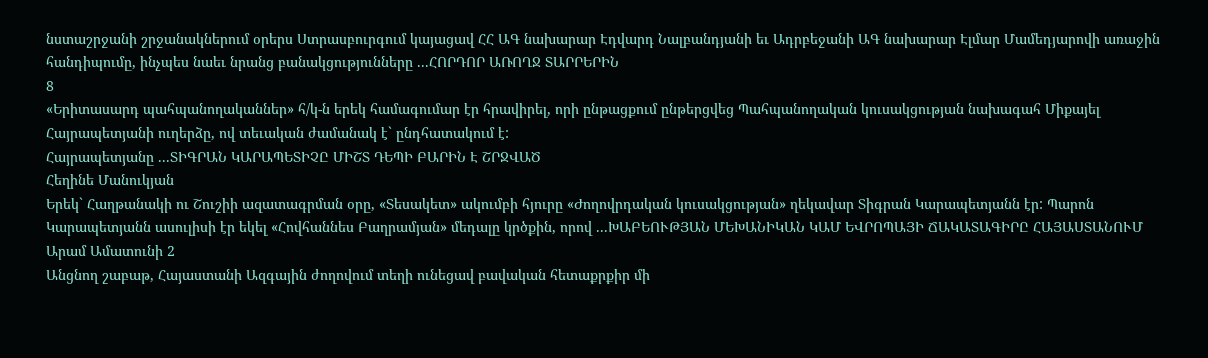նստաշրջանի շրջանակներում օրերս Ստրասբուրգում կայացավ ՀՀ ԱԳ նախարար Էդվարդ Նալբանդյանի եւ Ադրբեջանի ԱԳ նախարար Էլմար Մամեդյարովի առաջին հանդիպումը, ինչպես նաեւ նրանց բանակցությունները ...ՀՈՐԴՈՐ ԱՌՈՂՋ ՏԱՐՐԵՐԻՆ
8
«Երիտասարդ պահպանողականներ» հ/կ-ն երեկ համագումար էր հրավիրել, որի ընթացքում ընթերցվեց Պահպանողական կուսակցության նախագահ Միքայել Հայրապետյանի ուղերձը, ով տեւական ժամանակ է` ընդհատակում է:
Հայրապետյանը ...ՏԻԳՐԱՆ ԿԱՐԱՊԵՏԻՉԸ ՄԻՇՏ ԴԵՊԻ ԲԱՐԻՆ Է ՇՐՋՎԱԾ
Հեղինե Մանուկյան
Երեկ` Հաղթանակի ու Շուշիի ազատագրման օրը, «Տեսակետ» ակումբի հյուրը «Ժողովրդական կուսակցության» ղեկավար Տիգրան Կարապետյանն էր: Պարոն Կարապետյանն ասուլիսի էր եկել «Հովհաննես Բաղրամյան» մեդալը կրծքին, որով ...ԽԱԲԵՈՒԹՅԱՆ ՄԵԽԱՆԻԿԱՆ ԿԱՄ ԵՎՐՈՊԱՅԻ ՃԱԿԱՏԱԳԻՐԸ ՀԱՅԱՍՏԱՆՈՒՄ
Արամ Ամատունի 2
Անցնող շաբաթ, Հայաստանի Ազգային ժողովում տեղի ունեցավ բավական հետաքրքիր մի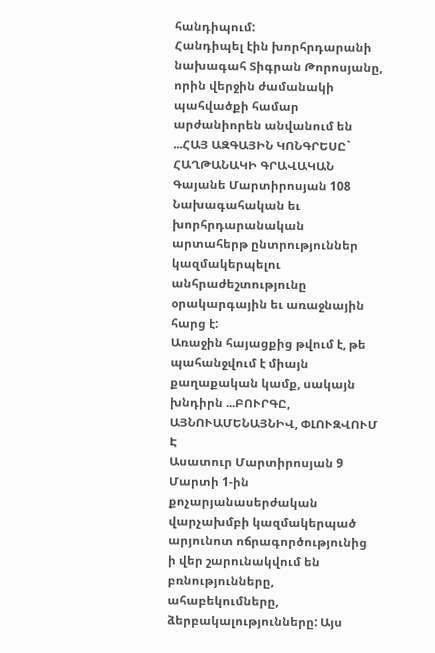հանդիպում:
Հանդիպել էին խորհրդարանի նախագահ Տիգրան Թորոսյանը, որին վերջին ժամանակի պահվածքի համար արժանիորեն անվանում են ...ՀԱՅ ԱԶԳԱՅԻՆ ԿՈՆԳՐԵՍԸ` ՀԱՂԹԱՆԱԿԻ ԳՐԱՎԱԿԱՆ
Գայանե Մարտիրոսյան 108
Նախագահական եւ խորհրդարանական արտահերթ ընտրություններ կազմակերպելու անհրաժեշտությունը օրակարգային եւ առաջնային հարց է:
Առաջին հայացքից թվում է, թե պահանջվում է միայն քաղաքական կամք, սակայն խնդիրն ...ԲՈՒՐԳԸ, ԱՅՆՈՒԱՄԵՆԱՅՆԻՎ, ՓԼՈՒԶՎՈՒՄ Է
Ասատուր Մարտիրոսյան 9
Մարտի 1-ին քոչարյանասերժական վարչախմբի կազմակերպած արյունոտ ոճրագործությունից ի վեր շարունակվում են բռնությունները, ահաբեկումները, ձերբակալությունները: Այս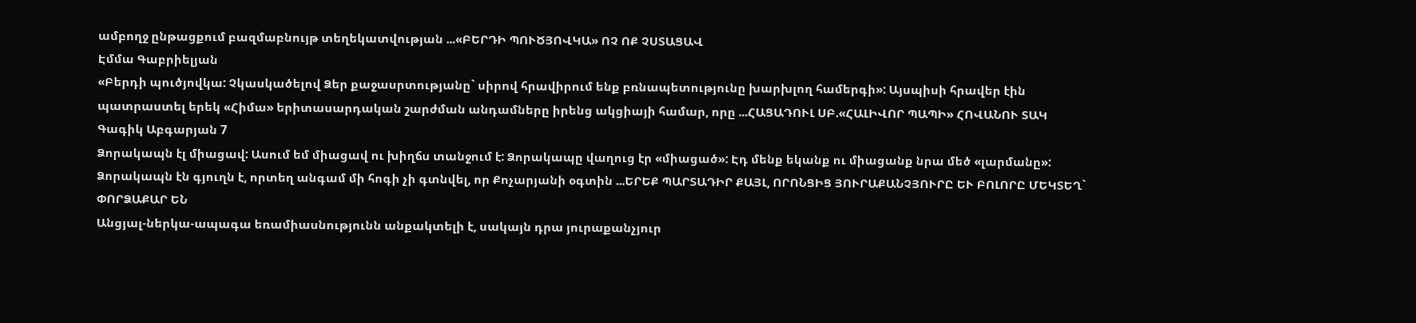ամբողջ ընթացքում բազմաբնույթ տեղեկատվության ...«ԲԵՐԴԻ ՊՈՒԾՅՈՎԿԱ» ՈՉ ՈՔ ՉՍՏԱՑԱՎ
Էմմա Գաբրիելյան
«Բերդի պուծյովկա: Չկասկածելով Ձեր քաջասրտությանը` սիրով հրավիրում ենք բռնապետությունը խարխլող համերգի»: Այսպիսի հրավեր էին պատրաստել երեկ «Հիմա» երիտասարդական շարժման անդամները իրենց ակցիայի համար, որը ...ՀԱՑԱԴՈՒԼ ՍԲ.«ՀԱԼԻՎՈՐ ՊԱՊԻ» ՀՈՎԱՆՈՒ ՏԱԿ
Գագիկ Աբգարյան 7
Ձորակապն էլ միացավ: Ասում եմ միացավ ու խիղճս տանջում է: Ձորակապը վաղուց էր «միացած»: Էդ մենք եկանք ու միացանք նրա մեծ «լարմանը»:
Ձորակապն էն գյուղն է, որտեղ անգամ մի հոգի չի գտնվել, որ Քոչարյանի օգտին ...ԵՐԵՔ ՊԱՐՏԱԴԻՐ ՔԱՅԼ, ՈՐՈՆՑԻՑ ՅՈՒՐԱՔԱՆՉՅՈՒՐԸ ԵՒ ԲՈԼՈՐԸ ՄԵԿՏԵՂ` ՓՈՐՁԱՔԱՐ ԵՆ
Անցյալ-ներկա-ապագա եռամիասնությունն անքակտելի է, սակայն դրա յուրաքանչյուր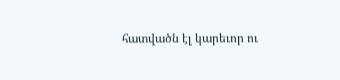հատվածն էլ կարեւոր ու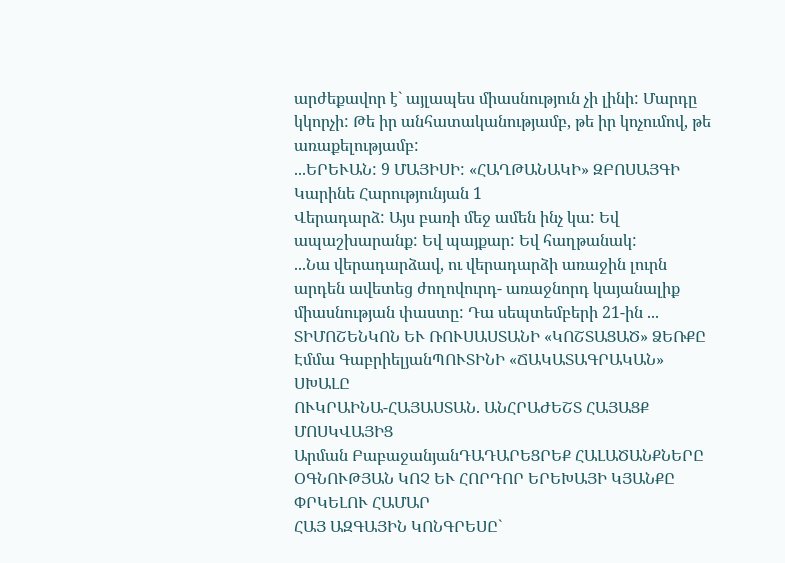արժեքավոր է` այլապես միասնություն չի լինի: Մարդը կկորչի: Թե իր անհատականությամբ, թե իր կոչումով, թե առաքելությամբ:
...ԵՐԵՒԱՆ: 9 ՄԱՅԻՍԻ: «ՀԱՂԹԱՆԱԿԻ» ԶԲՈՍԱՅԳԻ
Կարինե Հարությունյան 1
Վերադարձ: Այս բառի մեջ ամեն ինչ կա: Եվ ապաշխարանք: Եվ պայքար: Եվ հաղթանակ:
...Նա վերադարձավ, ու վերադարձի առաջին լուրն արդեն ավետեց ժողովուրդ- առաջնորդ կայանալիք միասնության փաստը: Դա սեպտեմբերի 21-ին ...
ՏԻՄՈՇԵՆԿՈՆ ԵՒ ՌՈՒՍԱՍՏԱՆԻ «ԿՈՇՏԱՑԱԾ» ՁԵՌՔԸ
Էմմա ԳաբրիելյանՊՈՒՏԻՆԻ «ՃԱԿԱՏԱԳՐԱԿԱՆ» ՍԽԱԼԸ
ՈՒԿՐԱԻՆԱ-ՀԱՅԱՍՏԱՆ. ԱՆՀՐԱԺԵՇՏ ՀԱՅԱՑՔ ՄՈՍԿՎԱՅԻՑ
Արման ԲաբաջանյանԴԱԴԱՐԵՑՐԵՔ ՀԱԼԱԾԱՆՔՆԵՐԸ
ՕԳՆՈՒԹՅԱՆ ԿՈՉ ԵՒ ՀՈՐԴՈՐ ԵՐԵԽԱՅԻ ԿՅԱՆՔԸ ՓՐԿԵԼՈՒ ՀԱՄԱՐ
ՀԱՅ ԱԶԳԱՅԻՆ ԿՈՆԳՐԵՍԸ`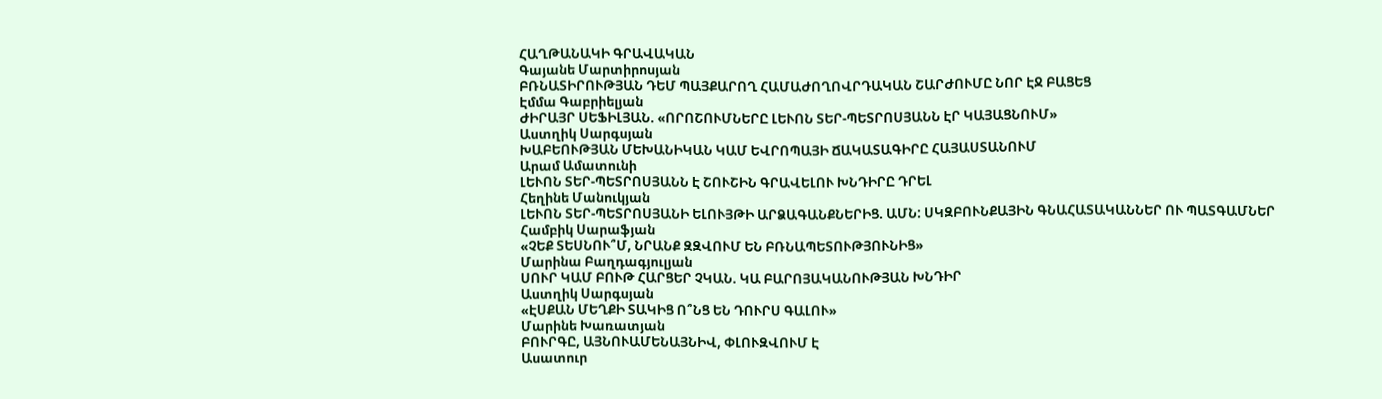ՀԱՂԹԱՆԱԿԻ ԳՐԱՎԱԿԱՆ
Գայանե Մարտիրոսյան
ԲՌՆԱՏԻՐՈՒԹՅԱՆ ԴԵՄ ՊԱՅՔԱՐՈՂ ՀԱՄԱԺՈՂՈՎՐԴԱԿԱՆ ՇԱՐԺՈՒՄԸ ՆՈՐ ԷՋ ԲԱՑԵՑ
Էմմա Գաբրիելյան
ԺԻՐԱՅՐ ՍԵՖԻԼՅԱՆ. «ՈՐՈՇՈՒՄՆԵՐԸ ԼԵՒՈՆ ՏԵՐ-ՊԵՏՐՈՍՅԱՆՆ ԷՐ ԿԱՅԱՑՆՈՒՄ»
Աստղիկ Սարգսյան
ԽԱԲԵՈՒԹՅԱՆ ՄԵԽԱՆԻԿԱՆ ԿԱՄ ԵՎՐՈՊԱՅԻ ՃԱԿԱՏԱԳԻՐԸ ՀԱՅԱՍՏԱՆՈՒՄ
Արամ Ամատունի
ԼԵՒՈՆ ՏԵՐ-ՊԵՏՐՈՍՅԱՆՆ Է ՇՈՒՇԻՆ ԳՐԱՎԵԼՈՒ ԽՆԴԻՐԸ ԴՐԵԼ
Հեղինե Մանուկյան
ԼԵՒՈՆ ՏԵՐ-ՊԵՏՐՈՍՅԱՆԻ ԵԼՈՒՅԹԻ ԱՐՁԱԳԱՆՔՆԵՐԻՑ. ԱՄՆ: ՍԿԶԲՈՒՆՔԱՅԻՆ ԳՆԱՀԱՏԱԿԱՆՆԵՐ ՈՒ ՊԱՏԳԱՄՆԵՐ
Համբիկ Սարաֆյան
«ՉԵՔ ՏԵՍՆՈՒ՞Մ, ՆՐԱՆՔ ԶԶՎՈՒՄ ԵՆ ԲՌՆԱՊԵՏՈՒԹՅՈՒՆԻՑ»
Մարինա Բաղդագյուլյան
ՍՈՒՐ ԿԱՄ ԲՈՒԹ ՀԱՐՑԵՐ ՉԿԱՆ. ԿԱ ԲԱՐՈՅԱԿԱՆՈՒԹՅԱՆ ԽՆԴԻՐ
Աստղիկ Սարգսյան
«ԷՍՔԱՆ ՄԵՂՔԻ ՏԱԿԻՑ Ո՞ՆՑ ԵՆ ԴՈՒՐՍ ԳԱԼՈՒ»
Մարինե Խառատյան
ԲՈՒՐԳԸ, ԱՅՆՈՒԱՄԵՆԱՅՆԻՎ, ՓԼՈՒԶՎՈՒՄ Է
Ասատուր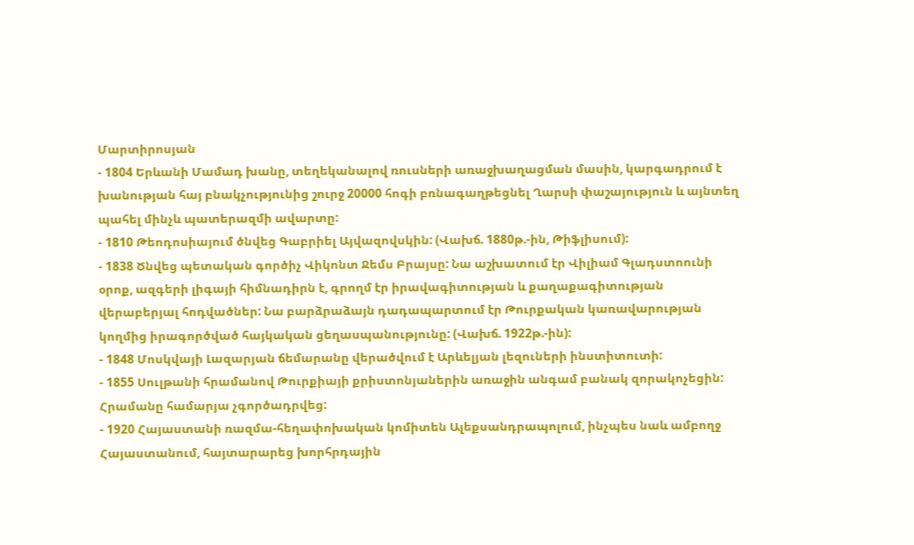Մարտիրոսյան
- 1804 Երևանի Մամադ խանը, տեղեկանալով ռուսների առաջխաղացման մասին, կարգադրում է խանության հայ բնակչությունից շուրջ 20000 հոգի բռնագաղթեցնել Ղարսի փաշայություն և այնտեղ պահել մինչև պատերազմի ավարտը:
- 1810 Թեոդոսիայում ծնվեց Գաբրիել Այվազովսկին: (Վախճ. 1880թ.-ին, Թիֆլիսում):
- 1838 Ծնվեց պետական գործիչ Վիկոնտ Ջեմս Բրայսը: Նա աշխատում էր Վիլիամ Գլադստոունի օրոք, ազգերի լիգայի հիմնադիրն է, գրողմ էր իրավագիտության և քաղաքագիտության վերաբերյալ հոդվածներ: Նա բարձրաձայն դադապարտում էր Թուրքական կառավարության կողմից իրագործված հայկական ցեղասպանությունը: (Վախճ. 1922թ.-ին):
- 1848 Մոսկվայի Լազարյան ճեմարանը վերածվում է Արևելյան լեզուների ինստիտուտի:
- 1855 Սուլթանի հրամանով Թուրքիայի քրիստոնյաներին առաջին անգամ բանակ զորակոչեցին: Հրամանը համարյա չգործադրվեց:
- 1920 Հայաստանի ռազմա-հեղափոխական կոմիտեն Ալեքսանդրապոլում, ինչպես նաև ամբողջ Հայաստանում, հայտարարեց խորհրդային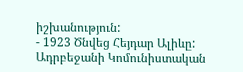իշխանություն:
- 1923 Ծնվեց Հեյդար Ալիևը: Ադրբեջանի Կոմունիստական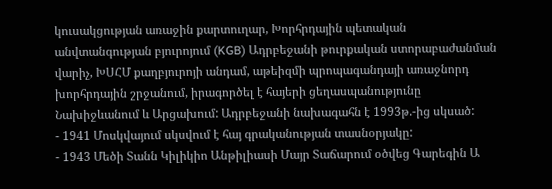կուսակցության առաջին քարտուղար, Խորհրդային պետական անվտանգության բյուրոյում (KGB) Ադրբեջանի թուրքական ստորաբաժանման վարիչ, ԽՍՀՄ քաղբյուրոյի անդամ, աթեիզմի պրոպագանդայի առաջնորդ խորհրդային շրջանում, իրագործել է հայերի ցեղասպանությունը Նախիջևանում և Արցախում: Ադրբեջանի նախագահն է 1993թ.-ից սկսած:
- 1941 Մոսկվայում սկսվում է հայ գրականության տասնօրյակը:
- 1943 Մեծի Տանն Կիլիկիո Անթիլիասի Մայր Տաճարում օծվեց Գարեգին Ա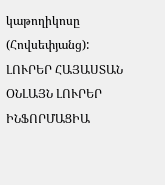կաթողիկոսը (Հովսեփյանց):
ԼՈՒՐԵՐ ՀԱՅԱՍՏԱՆ
ՕՆԼԱՅՆ ԼՈՒՐԵՐ
ԻՆՖՈՐՄԱՑԻԱ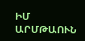ԻՄ ԱՐՄԹԱՈՒՆ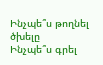Ինչպե՞ս թողնել ծխելը
Ինչպե՞ս գրել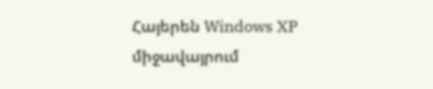Հայերեն Windows XP միջավայրում